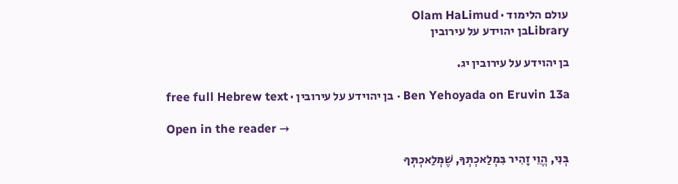עולם הלימוד · Olam HaLimud
Libraryבן יהוידע על עירובין

בן יהוידע על עירובין יג.

Ben Yehoyada on Eruvin 13a · בן יהוידע על עירובין · free full Hebrew text

Open in the reader →

בְּנִי, הֱוֵי זָהִיר בִּמְלַאכְתְּךָ, שֶׁמְּלַאכְתְּךָ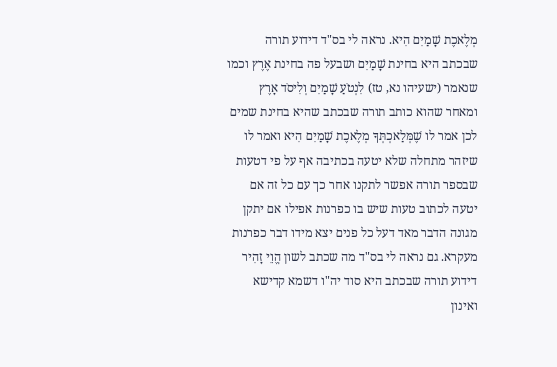מְלֶאכֶת שָׁמַיִם הִיא. נראה לי בס"ד דידוע תורה שבכתב היא בחינת שָׁמַיִם ושבעל פה בחינת אֶרֶץ וכמו שנאמר (ישעיהו נא, טז) לִנְטֹעַ שָׁמַיִם וְלִיסֹד אָרֶץ ומאחר שהוא כותב תורה שבכתב שהיא בחינת שמים לכן אמר לו שֶׁמְּלַאכְתְּךָ מְלֶאכֶת שָׁמַיִם הִיא ואמר לו שיזהר מתחלה שלא יטעה בכתיבה אף על פי דטעות שבספר תורה אפשר לתקנו אחר כך עם כל זה אם יטעה לכתוב טעות שיש בו כפרנות אפילו אם יתקן מגונה הדבר מאד דעל כל פנים יצא מידו דבר כפרנות מעקרא. גם נראה לי בס"ד מה שכתב לשון הֱוֵי זָהִיר דידוע תורה שבכתב היא סוד יה"ו דשמא קדישא ואינון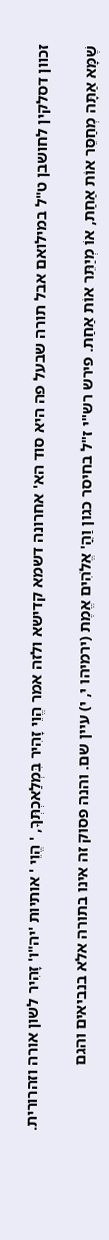זכוון דסלקין לחושבן ט"ל במילואם אבל תורה שבעל פה היא סוד הא' אחרונה דשמא קדישא ולזה אמר הֱוֵי זָהִיר בִּמְלַאכְתְּךָ, ' הֱוֵי ' אותיות 'יה"ו' זָהִיר לשון אורה וזהרורית.

שֶׁמָּא אַתָּה מְחַסֵּר אוֹת אַחַת, אוֹ מְיַתֵּר אוֹת אַחַת. פירש רש"י ז"ל בחיסר כגון וַהֳ' אֱלֹהִים אֱמֶת (ירמיהו י, י) עיין שם. והנה פסוק זה אינו בתורה אלא בנביאים והגם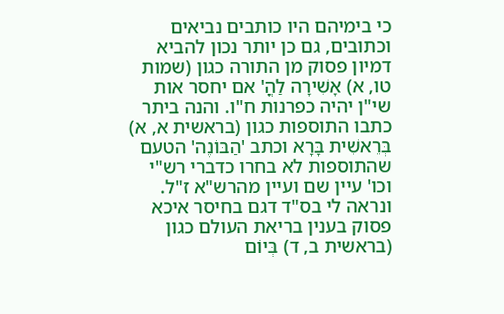כי בימיהם היו כותבים נביאים וכתובים, גם כן יותר נכון להביא דמיון פסוק מן התורה כגון (שמות טו, א) אָשִׁירָה לַהֳ' אם יחסר אות שי"ן יהיה כפרנות ח"ו. והנה ביתר כתבו התוספות כגון (בראשית א, א) בְּרֵאשִׁית בָּרָא וכתב 'הַבּוֹנֶה' הטעם שהתוספות לא בחרו כדברי רש"י וכו' עיין שם ועיין מהרש"א ז"ל. ונראה לי בס"ד דגם בחיסר איכא פסוק בענין בריאת העולם כגון (בראשית ב, ד) בְּיוֹם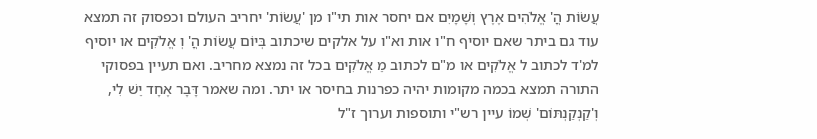עֲשׂוֹת הֳ' אֱלֹהִים אֶרֶץ וְשָׁמָיִם אם יחסר אות תי"ו מן 'עֲשׂוֹת' יחריב העולם וכפסוק זה תמצא עוד גם ביתר שאם יוסיף ח"ו אות וא"ו על אלקים שיכתוב בְּיוֹם עֲשׂוֹת הֳ' וְ אֱלֹקִים או יוסיף למ'ד לכתוב ל אֱלֹקִים או מ"ם לכתוב מֵ אֱלֹקִים בכל זה נמצא מחריב. ואם תעיין בפסוקי התורה תמצא בכמה מקומות יהיה כפרנות בחיסר או יתר. ומה שאמר דָּבָר אֶחָד יֵשׁ לִי, וְ'קַנְקַנְתּוֹם' שְׁמוֹ עיין רש"י ותוספות וערוך ז"ל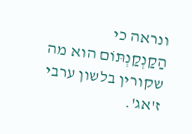ונראה כי הַקַנְקַנְתּוֹם הוא מה שקורין בלשון ערבי ז'אג'.